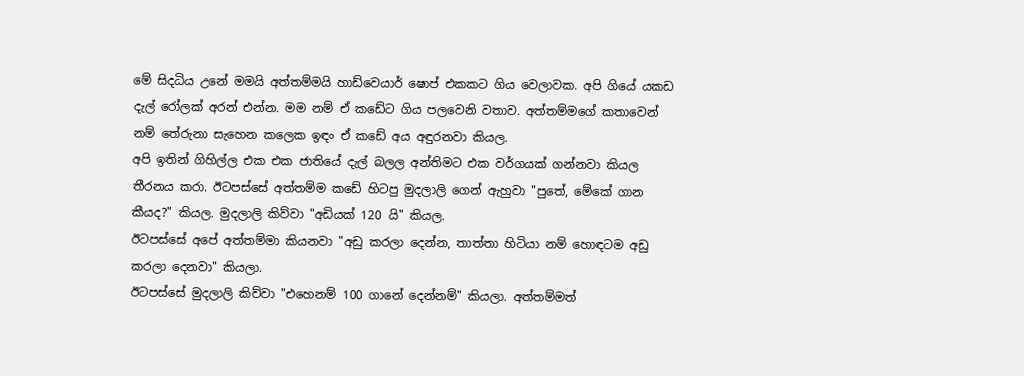මේ සිදධිය උනේ මමයි අත්තම්මයි හාඩ්වෙයාර් ෂොප් එකකට ගිය වෙලාවක. අපි ගියේ යකඩ දැල් රෝලක් අරන් එන්න. මම නම් ඒ කඩේට ගිය පලවෙනි වතාව. අත්තම්මගේ කතාවෙන් නම් තේරුනා සැහෙන කලෙක ඉඳං ඒ කඩේ අය අඳුරනවා කියල.
අපි ඉතින් ගිහිල්ල එක එක ජාතියේ දැල් බලල අන්තිමට එක වර්ගයක් ගන්නවා කියල තීරනය කරා. ඊටපස්සේ අත්තම්ම කඩේ හිටපු මුදලාලි ගෙන් ඇහුවා "පුතේ, මේකේ ගාන කීයද?" කියල. මුදලාලි කිව්වා "අඩියක් 120 යි" කියල.
ඊටපස්සේ අපේ අත්තම්මා කියනවා "අඩු කරලා දෙන්න, තාත්තා හිටියා නම් හොඳටම අඩු කරලා දෙනවා" කියලා.
ඊටපස්සේ මුදලාලි කිව්වා "එහෙනම් 100 ගානේ දෙන්නම්" කියලා. අත්තම්මත්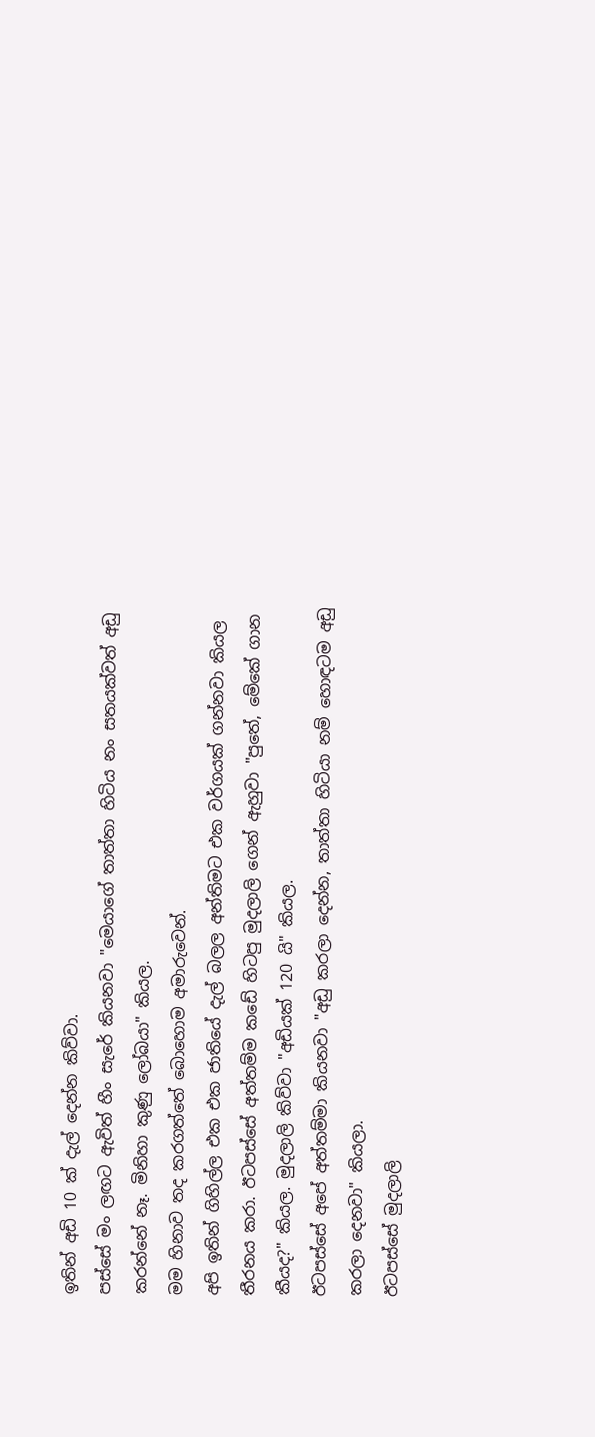ඉතින් අඩි 10 ක් දැල් දෙන්න කිව්වා.
පස්සේ මං ලඟට ඇවිත් හීං සැරේ කියනවා "මෙයාගේ තාත්තා හිටිය නං සතයක්වත් අඩු කරන්නේ නෑ. මිනිහා කුණු ලෝබයා" කියල.
මම හිනාව තද කරගත්තේ බොහොම අමාරුවෙන්.
අපි ඉතින් ගිහිල්ල එක එක ජාතියේ දැල් බලල අන්තිමට එක වර්ගයක් ගන්නවා කියල තීරනය කරා. ඊටපස්සේ අත්තම්ම කඩේ හිටපු මුදලාලි ගෙන් ඇහුවා "පුතේ, මේකේ ගාන කීයද?" කියල. මුදලාලි කිව්වා "අඩියක් 120 යි" කියල.
ඊටපස්සේ අපේ අත්තම්මා කියනවා "අඩු කරලා දෙන්න, තාත්තා හිටියා නම් හොඳටම අඩු කරලා දෙනවා" කියලා.
ඊටපස්සේ මුදලාලි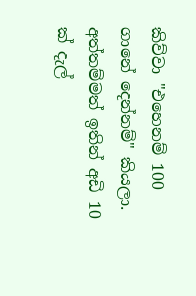කිව්වා "එහෙනම් 100 ගානේ දෙන්නම්" කියලා. අත්තම්මත් ඉතින් අඩි 10 ක් දැල්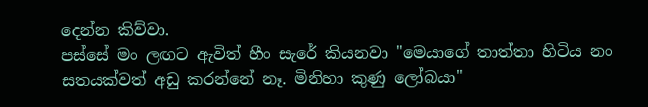දෙන්න කිව්වා.
පස්සේ මං ලඟට ඇවිත් හීං සැරේ කියනවා "මෙයාගේ තාත්තා හිටිය නං සතයක්වත් අඩු කරන්නේ නෑ. මිනිහා කුණු ලෝබයා"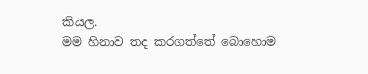කියල.
මම හිනාව තද කරගත්තේ බොහොම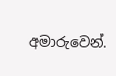අමාරුවෙන්.